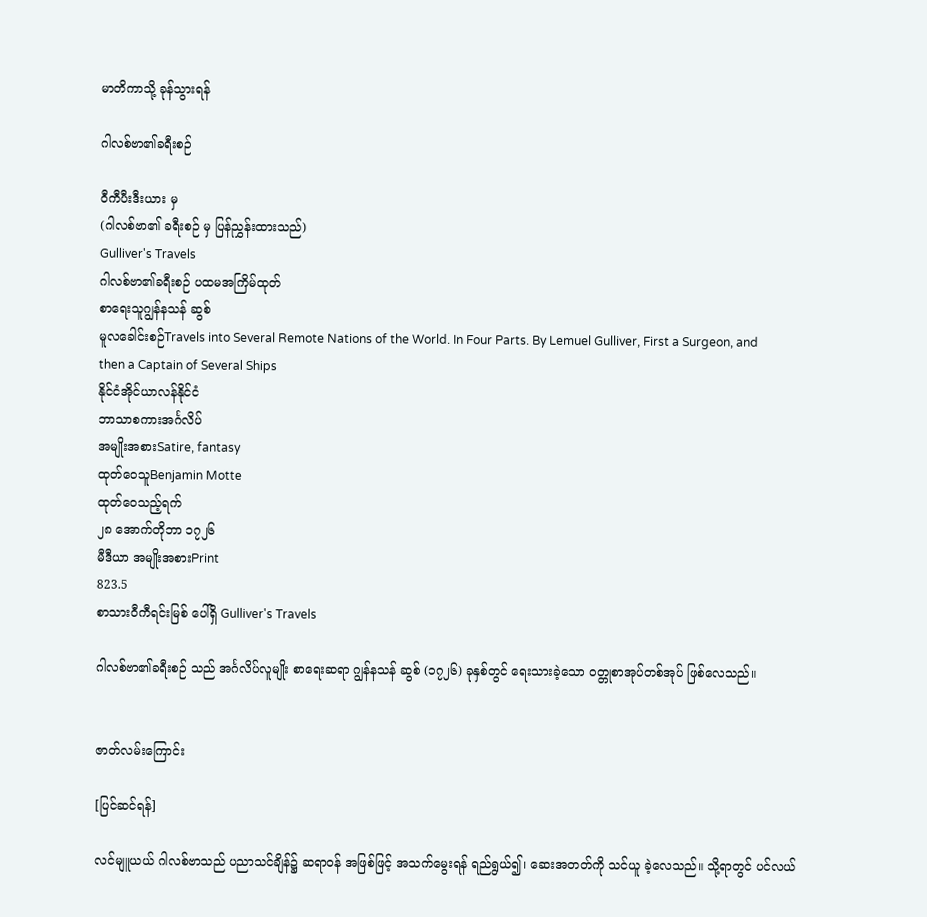မာတိကာသို့ ခုန်သွားရန်

ဂါလစ်ဗာ၏ခရီးစဉ်

ဝီကီပီးဒီးယား မှ
(ဂါလစ်ဗာ၏ ခရီးစဉ် မှ ပြန်ညွှန်းထားသည်)
Gulliver's Travels
ဂါလစ်ဗာ၏ခရီးစဉ် ပထမအကြိမ်ထုတ်
စာရေးသူဂျွန်နသန် ဆွစ်
မူလခေါင်းစဉ်Travels into Several Remote Nations of the World. In Four Parts. By Lemuel Gulliver, First a Surgeon, and then a Captain of Several Ships
နိုင်ငံအိုင်ယာလန်နိုင်ငံ
ဘာသာစကားအင်္ဂလိပ်
အမျိုးအစားSatire, fantasy
ထုတ်ဝေသူBenjamin Motte
ထုတ်ဝေသည့်ရက်
၂၈ အောက်တိုဘာ ၁၇၂၆
မီဒီယာ အမျိုးအစားPrint
823.5
စာသားဝီကီရင်းမြစ် ပေါ်ရှိ Gulliver's Travels

ဂါလစ်ဗာ၏ခရီးစဉ် သည် အင်္ဂလိပ်လူမျိုး စာရေးဆရာ ဂျွန်နသန် ဆွစ် (၁၇၂၆) ခုနှစ်တွင် ရေးသားခဲ့သော ဝတ္တုစာအုပ်တစ်အုပ် ဖြစ်လေသည်။


ဇာတ်လမ်းကြောင်း

[ပြင်ဆင်ရန်]

လင်မျူယယ် ဂါလစ်ဗာသည် ပညာသင်ချိန်၌ ဆရာဝန် အဖြစ်ဖြင့် အသက်မွေးရန် ရည်ရွယ်၍၊ ဆေးအတတ်ကို သင်ယူ ခဲ့လေသည်။ သို့ရာတွင် ပင်လယ်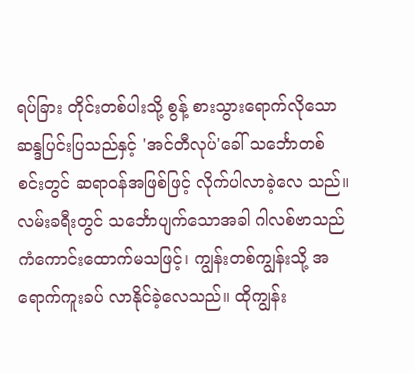ရပ်ခြား တိုင်းတစ်ပါးသို့ စွန့် စားသွားရောက်လိုသော ဆန္ဒပြင်းပြသည်နှင့် 'အင်တီလုပ်'ခေါ် သင်္ဘောတစ်စင်းတွင် ဆရာဝန်အဖြစ်ဖြင့် လိုက်ပါလာခဲ့လေ သည်။ လမ်းခရီးတွင် သင်္ဘောပျက်သောအခါ ဂါလစ်ဗာသည် ကံကောင်းထောက်မသဖြင့်၊ ကျွန်းတစ်ကျွန်းသို့ အရောက်ကူးခပ် လာနိုင်ခဲ့လေသည်။ ထိုကျွန်း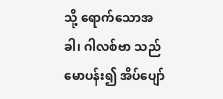သို့ ရောက်သောအခါ၊ ဂါလစ်ဗာ သည် မောပန်း၍ အိပ်ပျော်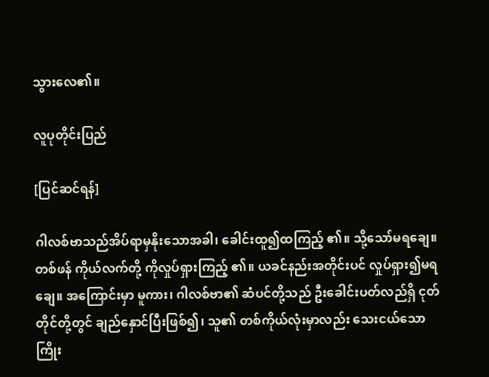သွားလေ၏။

လူပုတိုင်းပြည်

[ပြင်ဆင်ရန်]

ဂါလစ်ဗာသည်အိပ်ရာမှနိုးသောအခါ၊ ခေါင်းထူ၍ထကြည့် ၏။ သို့သော်မရချေ။ တစ်ဖန် ကိုယ်လက်တို့ ကိုလှုပ်ရှားကြည့် ၏။ ယခင်နည်းအတိုင်းပင် လှုပ်ရှား၍မရချေ။ အကြောင်းမှာ မူကား၊ ဂါလစ်ဗာ၏ ဆံပင်တို့သည် ဦးခေါင်းပတ်လည်ရှိ ငုတ် တိုင်တို့တွင် ချည်နှောင်ပြီးဖြစ်၍၊ သူ၏ တစ်ကိုယ်လုံးမှာလည်း သေးငယ်သော ကြိုး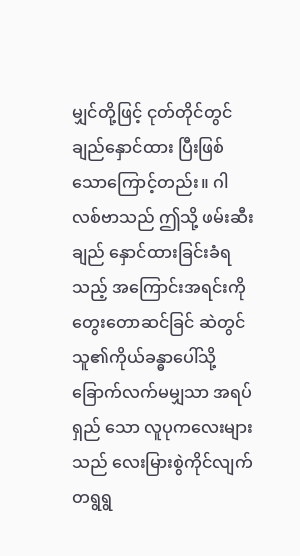မျှင်တို့ဖြင့် ငုတ်တိုင်တွင် ချည်နှောင်ထား ပြီးဖြစ်သောကြောင့်တည်း။ ဂါလစ်ဗာသည် ဤသို့ ဖမ်းဆီးချည် နှောင်ထားခြင်းခံရသည့် အကြောင်းအရင်းကို တွေးတောဆင်ခြင် ဆဲတွင် သူ၏ကိုယ်ခန္ဓာပေါ်သို့ ခြောက်လက်မမျှသာ အရပ်ရှည် သော လူပုကလေးများသည် လေးမြားစွဲကိုင်လျက် တရွရွ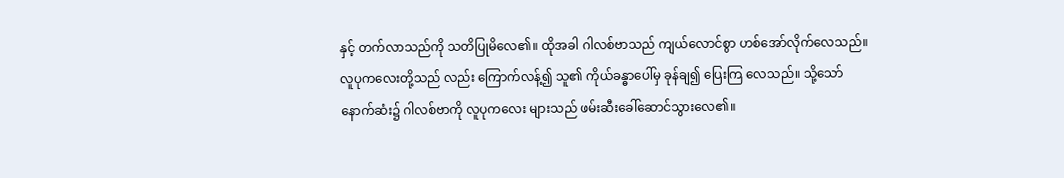နှင့် တက်လာသည်ကို သတိပြုမိလေ၏။ ထိုအခါ ဂါလစ်ဗာသည် ကျယ်လောင်စွာ ဟစ်အော်လိုက်လေသည်။ လူပုကလေးတို့သည် လည်း ကြောက်လန့်၍ သူ၏ ကိုယ်ခန္ဓာပေါ်မှ ခုန်ချ၍ ပြေးကြ လေသည်။ သို့သော် နောက်ဆံး၌ ဂါလစ်ဗာကို လူပုကလေး များသည် ဖမ်းဆီးခေါ်ဆောင်သွားလေ၏။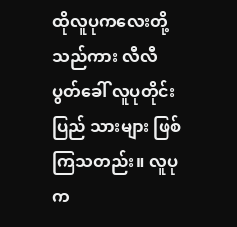ထိုလူပုကလေးတို့သည်ကား လီလီပွတ်ခေါ် လူပုတိုင်းပြည် သားများ ဖြစ်ကြသတည်း။ လူပုက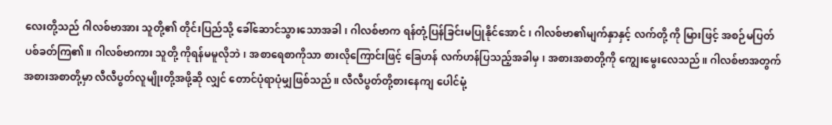လေးတို့သည် ဂါလစ်ဗာအား သူတို့၏ တိုင်းပြည်သို့ ခေါ်ဆောင်သွားသောအခါ၊ ဂါလစ်ဗာက ရန်တုံ့ပြန်ခြင်းမပြုနိုင်အောင်၊ ဂါလစ်ဗာ၏မျက်နှာနှင့် လက်တို့ ကို မြားဖြင့် အစဉ်မပြတ်ပစ်ခတ်ကြ၏။ ဂါလစ်ဗာကား သူတို့ ကိုရန်မမူလိုဘဲ၊ အစာရေစာကိုသာ စားလိုကြောင်းဖြင့် ခြေဟန် လက်ဟန်ပြသည့်အခါမှ၊ အစားအစာတို့ကို ကျွေးမွေးလေသည်။ ဂါလစ်ဗာအတွက် အစားအစာတို့မှာ လီလီပွတ်လူမျိုးတို့အဖို့ဆို လျှင် တောင်ပုံရာပုံမျှဖြစ်သည်။ လီလီပွတ်တို့စားနေကျ ပေါင်မုံ့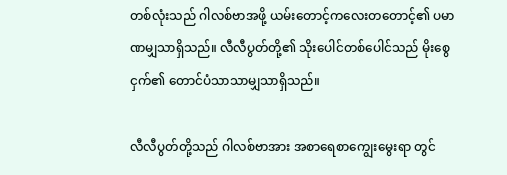တစ်လုံးသည် ဂါလစ်ဗာအဖို့ ယမ်းတောင့်ကလေးတတောင့်၏ ပမာဏမျှသာရှိသည်။ လီလီပွတ်တို့၏ သိုးပေါင်တစ်ပေါင်သည် မိုးစွေငှက်၏ တောင်ပံသာသာမျှသာရှိသည်။

လီလီပွတ်တို့သည် ဂါလစ်ဗာအား အစာရေစာကျွေးမွေးရာ တွင်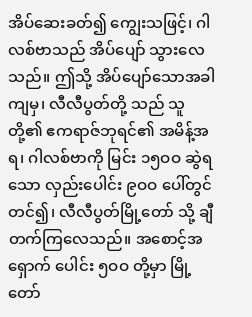အိပ်ဆေးခတ်၍ ကျွေးသဖြင့်၊ ဂါလစ်ဗာသည် အိပ်ပျော် သွားလေသည်။ ဤသို့ အိပ်ပျော်သောအခါကျမှ၊ လီလီပွတ်တို့ သည် သူတို့၏ ဧကရာဇ်ဘုရင်၏ အမိန့်အရ၊ ဂါလစ်ဗာကို မြင်း ၁၅ဝဝ ဆွဲရသော လှည်းပေါင်း ၉ဝဝ ပေါ်တွင်တင်၍၊ လီလီပွတ်မြို့တော် သို့ ချီတက်ကြလေသည်။ အစောင့်အရှောက် ပေါင်း ၅ဝဝ တို့မှာ မြို့တော်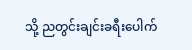သို့ ညတွင်းချင်းခရီးပေါက်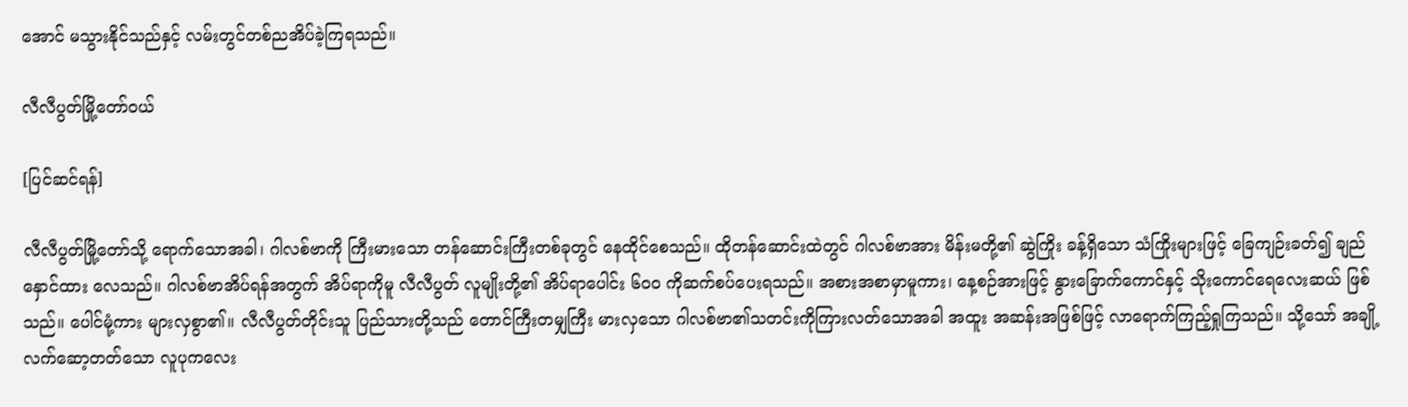အောင် မသွားနိုင်သည်နှင့် လမ်းတွင်တစ်ညအိပ်ခဲ့ကြရသည်။

လီလီပွတ်မြို့တော်ဝယ်

[ပြင်ဆင်ရန်]

လီလီပွတ်မြို့တော်သို့ ရောက်သောအခါ၊ ဂါလစ်ဗာကို ကြီးမားသော တန်ဆောင်းကြီးတစ်ခုတွင် နေထိုင်စေသည်။ ထိုတန်ဆောင်းထဲတွင် ဂါလစ်ဗာအား မိန်းမတို့၏ ဆွဲကြိုး ခန့်ရှိသော သံကြိုးများဖြင့် ခြေကျဉ်းခတ်၍ ချည်နှောင်ထား လေသည်။ ဂါလစ်ဗာအိပ်ရန်အတွက် အိပ်ရာကိုမူ လီလီပွတ် လူမျိုးတို့၏ အိပ်ရာပေါင်း ၆ဝဝ ကိုဆက်စပ်ပေးရသည်။ အစားအစာမှာမူကား၊ နေ့စဉ်အားဖြင့် နွားခြောက်ကောင်နှင့် သိုးကောင်ရေလေးဆယ် ဖြစ်သည်။ ပေါင်မုံ့ကား များလှစွာ၏။ လီလီပွတ်တိုင်းသူ ပြည်သားတို့သည် တောင်ကြီးတမျှကြီး မားလှသော ဂါလစ်ဗာ၏သတင်းကိုကြားလတ်သောအခါ အထူး အဆန်းအဖြစ်ဖြင့် လာရောက်ကြည့်ရှုကြသည်။ သို့သော် အချို့ လက်ဆော့တတ်သော လူပုကလေး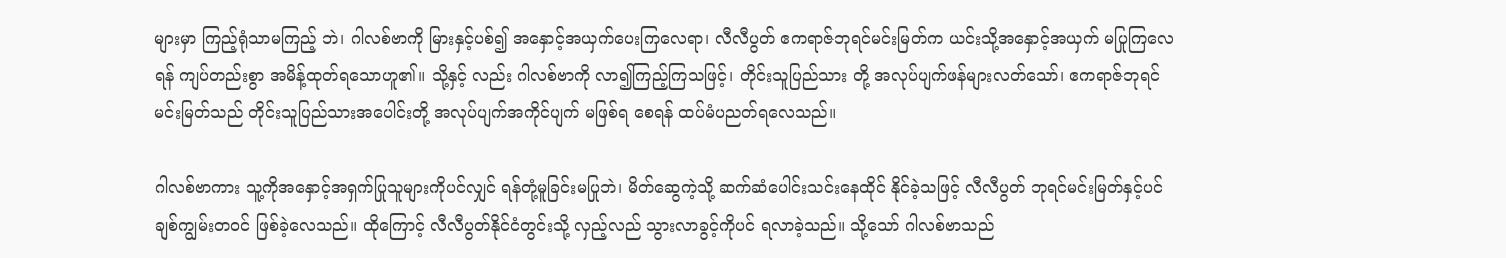များမှာ ကြည့်ရုံသာမကြည့် ဘဲ၊ ဂါလစ်ဗာကို မြားနှင့်ပစ်၍ အနှောင့်အယှက်ပေးကြလေရာ၊ လီလီပွတ် ဧကရာဇ်ဘုရင်မင်းမြတ်က ယင်းသို့အနှောင့်အယှက် မပြုကြလေရန် ကျပ်တည်းစွာ အမိန့်ထုတ်ရသောဟူ၏။ သို့နှင့် လည်း ဂါလစ်ဗာကို လာ၍ကြည့်ကြသဖြင့်၊ တိုင်းသူပြည်သား တို့ အလုပ်ပျက်ဖန်များလတ်သော်၊ ဧကရာဇ်ဘုရင်မင်းမြတ်သည် တိုင်းသူပြည်သားအပေါင်းတို့ အလုပ်ပျက်အကိုင်ပျက် မဖြစ်ရ စေရန် ထပ်မံပညတ်ရလေသည်။

ဂါလစ်ဗာကား သူ့ကိုအနှောင့်အရှက်ပြုသူများကိုပင်လျှင် ရန်တုံ့မူခြင်းမပြုဘဲ၊ မိတ်ဆွေကဲ့သို့ ဆက်ဆံပေါင်းသင်းနေထိုင် နိုင်ခဲ့သဖြင့် လီလီပွတ် ဘုရင်မင်းမြတ်နှင့်ပင် ချစ်ကျွမ်းတဝင် ဖြစ်ခဲ့လေသည်။ ထိုကြောင့် လီလီပွတ်နိုင်ငံတွင်းသို့ လှည့်လည် သွားလာခွင့်ကိုပင် ရလာခဲ့သည်။ သို့သော် ဂါလစ်ဗာသည်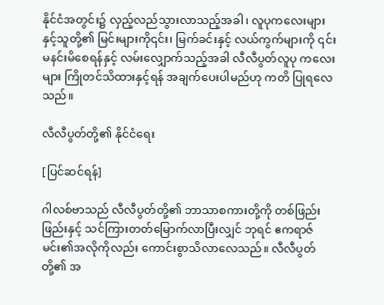နိုင်ငံအတွင်း၌ လှည့်လည်သွားလာသည့်အခါ၊ လူပုကလေးများ နှင့်သူတို့၏ မြင်းများကို၎င်း၊ မြက်ခင်းနှင့် လယ်ကွက်များကို ၎င်း မနင်းမိစေရန်နှင့် လမ်းလျှောက်သည့်အခါ လီလီပွတ်လူပု ကလေးများ ကြိုတင်သိထားနှင့်ရန် အချက်ပေးပါမည်ဟု ကတိ ပြုရလေသည်။

လီလီပွတ်တို့၏ နိုင်ငံရေး

[ပြင်ဆင်ရန်]

ဂါလစ်ဗာသည် လီလီပွတ်တို့၏ ဘာသာစကားတို့ကို တစ်ဖြည်းဖြည်းနှင့် သင်ကြားတတ်မြောက်လာပြီးလျှင် ဘုရင် ဧကရာဇ်မင်း၏အလိုကိုလည်း ကောင်းစွာသိလာလေသည်။ လီလီပွတ်တို့၏ အ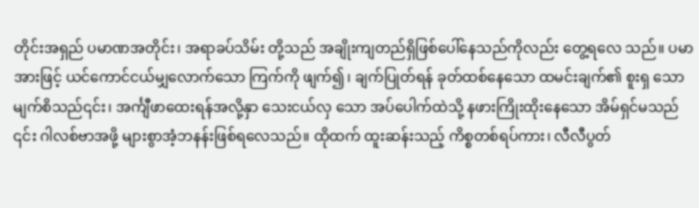တိုင်းအရှည် ပမာဏအတိုင်း၊ အရာခပ်သိမ်း တို့သည် အချိုးကျတည်ရှိဖြစ်ပေါ်နေသည်ကိုလည်း တွေ့ရလေ သည်။ ပမာအားဖြင့် ယင်ကောင်ငယ်မျှလောက်သော ကြက်ကို ဖျက်၍၊ ချက်ပြုတ်ရန် ခုတ်ထစ်နေသော ထမင်းချက်၏ စူးရှ သော မျက်စိသည်၎င်း၊ အင်္ကျီဖာထေးရန်အလို့နှာ သေးငယ်လှ သော အပ်ပေါက်ထဲသို့ နဖားကြိုးထိုးနေသော အိမ်ရှင်မသည် ၎င်း ဂါလစ်ဗာအဖို့ များစွာအံ့ဘနန်းဖြစ်ရလေသည်။ ထိုထက် ထူးဆန်းသည့် ကိစ္စတစ်ရပ်ကား၊ လီလီပွတ်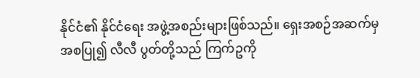နိုင်ငံ၏ နိုင်ငံရေး အဖွဲ့အစည်းများဖြစ်သည်။ ရှေးအစဉ်အဆက်မှ အစပြု၍ လီလီ ပွတ်တို့သည် ကြက်ဥကို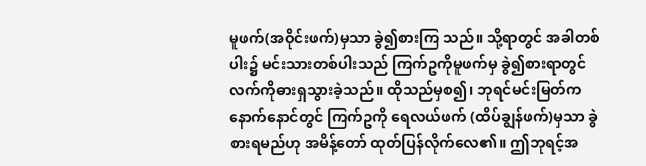မူဖက်(အဝိုင်းဖက်)မှသာ ခွဲ၍စားကြ သည်။ သို့ရာတွင် အခါတစ်ပါး၌ မင်းသားတစ်ပါးသည် ကြက်ဥကိုမူဖက်မှ ခွဲ၍စားရာတွင် လက်ကိုဓားရှသွားခဲ့သည်။ ထိုသည်မှစ၍၊ ဘုရင်မင်းမြတ်က နောက်နောင်တွင် ကြက်ဥကို ရေလယ်ဖက် (ထိပ်ချွန်ဖက်)မှသာ ခွဲစားရမည်ဟု အမိန့်တော် ထုတ်ပြန်လိုက်လေ၏။ ဤဘုရင့်အ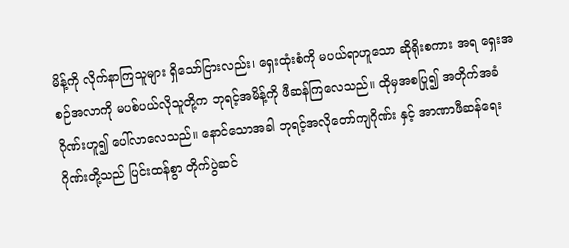မိန့်ကို လိုက်နာကြသူများ ရှိသော်ငြားလည်း၊ ရှေးထုံးစံကို မပယ်ရာဟူသော ဆိုရိုးစကား အရ ရှေးအစဉ်အလာကို မပစ်ပယ်လိုသူတို့က ဘုရင့်အမိန့်ကို ဖီဆန်ကြလေသည်။ ထိုမှအစပြု၍ အတိုက်အခံ ဂိုဏ်းဟူ၍ ပေါ်လာလေသည်။ နောင်သောအခါ ဘုရင့်အလိုတော်ကျဂိုဏ်း နှင့် အာဏာဖီဆန်ရေး ဂိုဏ်းတို့သည် ပြင်းထန်စွာ တိုက်ပွဲဆင်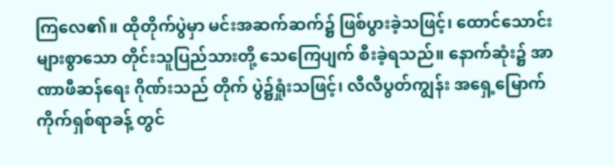ကြလေ၏။ ထိုတိုက်ပွဲမှာ မင်းအဆက်ဆက်၌ ဖြစ်ပွားခဲ့သဖြင့်၊ ထောင်သောင်းများစွာသော တိုင်းသူပြည်သားတို့ သေကြေပျက် စီးခဲ့ရသည်။ နောက်ဆုံး၌ အာဏာဖီဆန်ရေး ဂိုဏ်းသည် တိုက် ပွဲ၌ရှုံးသဖြင့်၊ လီလီပွတ်ကျွန်း အရှေ့မြောက် ကိုက်ရှစ်ရာခန့် တွင်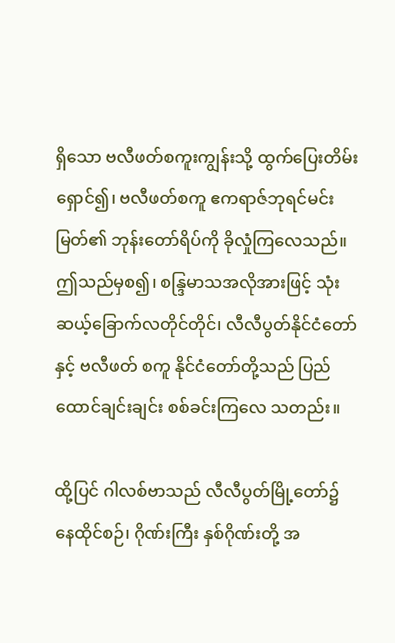ရှိသော ဗလီဖတ်စကူးကျွန်းသို့ ထွက်ပြေးတိမ်းရှောင်၍၊ ဗလီဖတ်စကူ ဧကရာဇ်ဘုရင်မင်းမြတ်၏ ဘုန်းတော်ရိပ်ကို ခိုလှုံကြလေသည်။ ဤသည်မှစ၍၊ စန္ဒြမာသအလိုအားဖြင့် သုံးဆယ့်ခြောက်လတိုင်တိုင်၊ လီလီပွတ်နိုင်ငံတော်နှင့် ဗလီဖတ် စကူ နိုင်ငံတော်တို့သည် ပြည်ထောင်ချင်းချင်း စစ်ခင်းကြလေ သတည်း။

ထို့ပြင် ဂါလစ်ဗာသည် လီလီပွတ်မြို့တော်၌ နေထိုင်စဉ်၊ ဂိုဏ်းကြီး နှစ်ဂိုဏ်းတို့ အ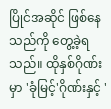ပြိုင်အဆိုင် ဖြစ်နေသည်ကို တွေ့ခဲ့ရ သည်။ ထိုနှစ်ဂိုဏ်းမှာ 'ခုံမြင့်'ဂိုဏ်းနှင့် '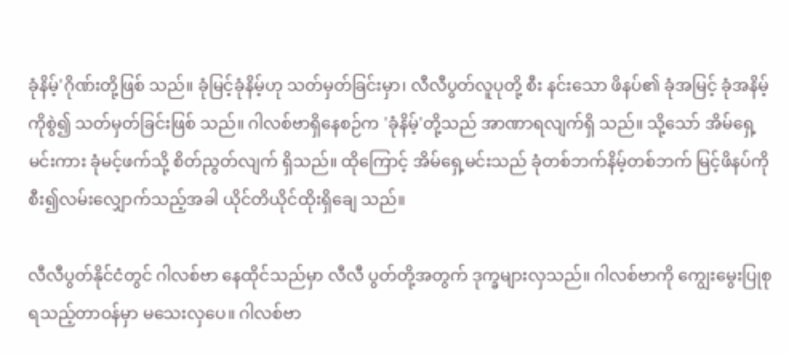ခုံနိမ့်'ဂိုဏ်းတို့ဖြစ် သည်။ ခုံမြင့်ခုံနိမ့်ဟု သတ်မှတ်ခြင်းမှာ၊ လီလီပွတ်လူပုတို့ စီး နင်းသော ဖိနပ်၏ ခုံအမြင့် ခုံအနိမ့်ကိုစွဲ၍ သတ်မှတ်ခြင်းဖြစ် သည်။ ဂါလစ်ဗာရှိနေစဉ်က 'ခုံနိမ့်'တို့သည် အာဏာရလျက်ရှိ သည်။ သို့သော် အိမ်ရှေ့မင်းကား ခုံမင့်ဖက်သို့ စိတ်ညွတ်လျက် ရှိသည်။ ထိုကြောင့် အိမ်ရှေ့မင်းသည် ခုံတစ်ဘက်နိမ့်တစ်ဘက် မြင့်ဖိနပ်ကို စီး၍လမ်းလျှောက်သည့်အခါ ယိုင်တိယိုင်ထိုးရှိချေ သည်။

လီလီပွတ်နိုင်ငံတွင် ဂါလစ်ဗာ နေထိုင်သည်မှာ လီလီ ပွတ်တို့အတွက် ဒုက္ခများလှသည်။ ဂါလစ်ဗာကို ကျွေးမွေးပြုစု ရသည့်တာဝန်မှာ မသေးလှပေ။ ဂါလစ်ဗာ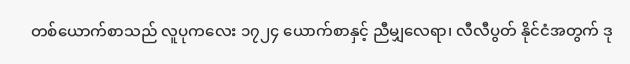တစ်ယောက်စာသည် လူပုကလေး ၁၇၂၄ ယောက်စာနှင့် ညီမျှလေရာ၊ လီလီပွတ် နိုင်ငံအတွက် ဒု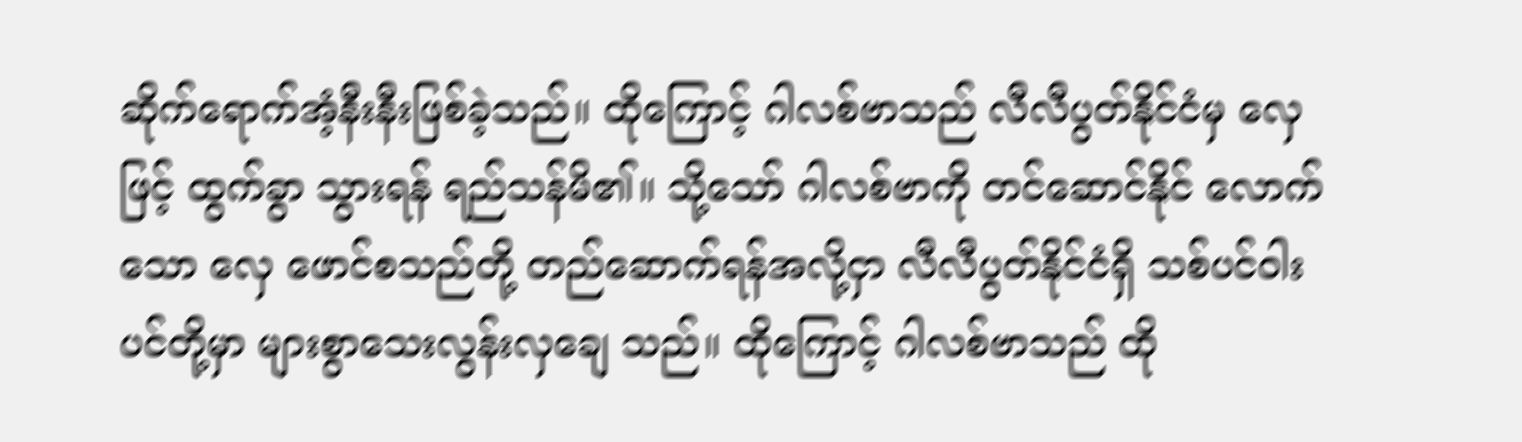ဆိုက်ရောက်အံ့နီးနီးဖြစ်ခဲ့သည်။ ထိုကြောင့် ဂါလစ်ဗာသည် လီလီပွတ်နိုင်ငံမှ လှေဖြင့် ထွက်ခွာ သွားရန် ရည်သန်မိ၏။ သို့သော် ဂါလစ်ဗာကို တင်ဆောင်နိုင် လောက်သော လှေ ဖောင်စသည်တို့ တည်ဆောက်ရန်အလို့ငှာ လီလီပွတ်နိုင်ငံရှိ သစ်ပင်ဝါးပင်တို့မှာ များစွာသေးလွန်းလှချေ သည်။ ထိုကြောင့် ဂါလစ်ဗာသည် ထို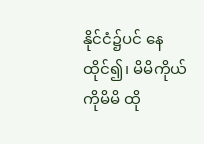နိုင်ငံ၌ပင် နေထိုင်၍၊ မိမိကိုယ်ကိုမိမိ ထို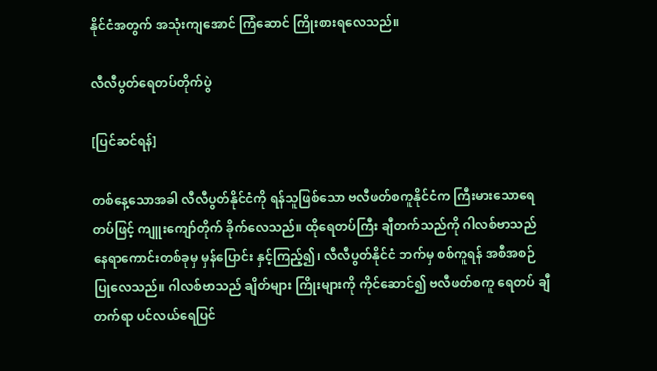နိုင်ငံအတွက် အသုံးကျအောင် ကြံဆောင် ကြိုးစားရလေသည်။

လီလီပွတ်ရေတပ်တိုက်ပွဲ

[ပြင်ဆင်ရန်]

တစ်နေ့သောအခါ လီလီပွတ်နိုင်ငံကို ရန်သူဖြစ်သော ဗလီဖတ်စကူနိုင်ငံက ကြီးမားသောရေတပ်ဖြင့် ကျူးကျော်တိုက် ခိုက်လေသည်။ ထိုရေတပ်ကြီး ချီတက်သည်ကို ဂါလစ်ဗာသည် နေရာကောင်းတစ်ခုမှ မှန်ပြောင်း နှင့်ကြည့်၍၊ လီလီပွတ်နိုင်ငံ ဘက်မှ စစ်ကူရန် အစီအစဉ်ပြုလေသည်။ ဂါလစ်ဗာသည် ချိတ်များ ကြိုးများကို ကိုင်ဆောင်၍ ဗလီဖတ်စကူ ရေတပ် ချီတက်ရာ ပင်လယ်ရေပြင်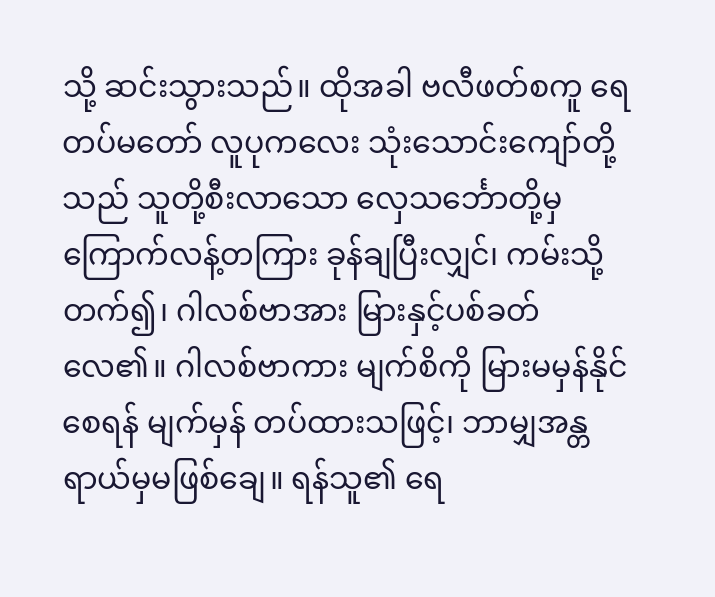သို့ ဆင်းသွားသည်။ ထိုအခါ ဗလီဖတ်စကူ ရေတပ်မတော် လူပုကလေး သုံးသောင်းကျော်တို့ သည် သူတို့စီးလာသော လှေသင်္ဘောတို့မှ ကြောက်လန့်တကြား ခုန်ချပြီးလျှင်၊ ကမ်းသို့တက်၍၊ ဂါလစ်ဗာအား မြားနှင့်ပစ်ခတ် လေ၏။ ဂါလစ်ဗာကား မျက်စိကို မြားမမှန်နိုင်စေရန် မျက်မှန် တပ်ထားသဖြင့်၊ ဘာမျှအန္တရာယ်မှမဖြစ်ချေ။ ရန်သူ၏ ရေ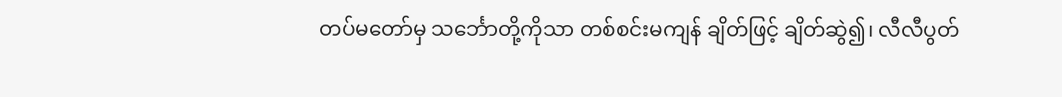တပ်မတော်မှ သင်္ဘောတို့ကိုသာ တစ်စင်းမကျန် ချိတ်ဖြင့် ချိတ်ဆွဲ၍၊ လီလီပွတ်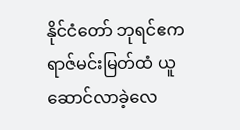နိုင်ငံတော် ဘုရင်ဧကရာဇ်မင်းမြတ်ထံ ယူဆောင်လာခဲ့လေ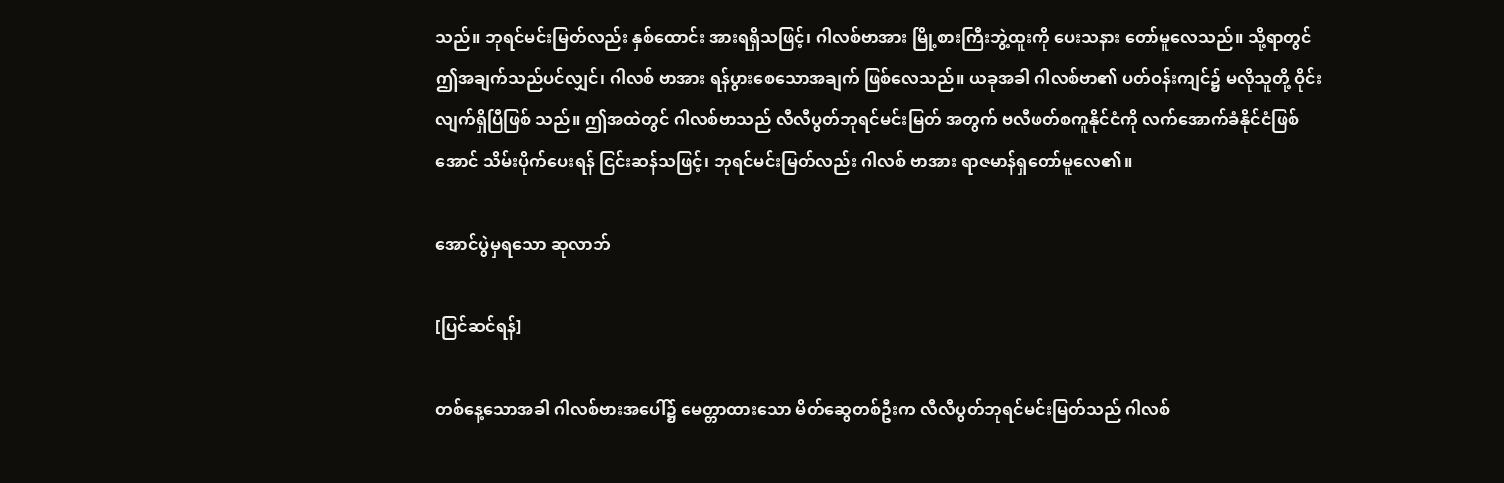သည်။ ဘုရင်မင်းမြတ်လည်း နှစ်ထောင်း အားရရှိသဖြင့်၊ ဂါလစ်ဗာအား မြို့စားကြီးဘွဲ့ထူးကို ပေးသနား တော်မူလေသည်။ သို့ရာတွင် ဤအချက်သည်ပင်လျှင်၊ ဂါလစ် ဗာအား ရန်ပွားစေသောအချက် ဖြစ်လေသည်။ ယခုအခါ ဂါလစ်ဗာ၏ ပတ်ဝန်းကျင်၌ မလိုသူတို့ ဝိုင်းလျက်ရှိပြီဖြစ် သည်။ ဤအထဲတွင် ဂါလစ်ဗာသည် လီလီပွတ်ဘုရင်မင်းမြတ် အတွက် ဗလီဖတ်စကူနိုင်ငံကို လက်အောက်ခံနိုင်ငံဖြစ်အောင် သိမ်းပိုက်ပေးရန် ငြင်းဆန်သဖြင့်၊ ဘုရင်မင်းမြတ်လည်း ဂါလစ် ဗာအား ရာဇမာန်ရှတော်မူလေ၏။

အောင်ပွဲမှရသော ဆုလာဘ်

[ပြင်ဆင်ရန်]

တစ်နေ့သောအခါ ဂါလစ်ဗားအပေါ်၌ မေတ္တာထားသော မိတ်ဆွေတစ်ဦးက လီလီပွတ်ဘုရင်မင်းမြတ်သည် ဂါလစ်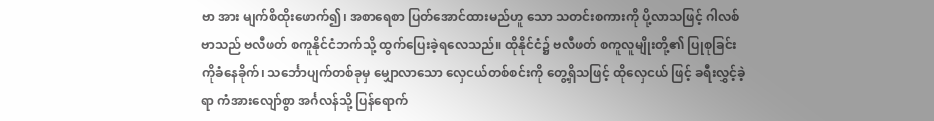ဗာ အား မျက်စိထိုးဖောက်၍၊ အစာရေစာ ပြတ်အောင်ထားမည်ဟူ သော သတင်းစကားကို ပို့လာသဖြင့် ဂါလစ်ဗာသည် ဗလီဖတ် စကူနိုင်ငံဘက်သို့ ထွက်ပြေးခဲ့ရလေသည်။ ထိုနိုင်ငံ၌ ဗလီဖတ် စကူလူမျိုးတို့၏ ပြုစုခြင်းကိုခံနေခိုက်၊ သင်္ဘောပျက်တစ်ခုမှ မျှောလာသော လှေငယ်တစ်စင်းကို တွေ့ရှိသဖြင့် ထိုလှေငယ် ဖြင့် ခရီးလွှင့်ခဲ့ရာ ကံအားလျော်စွာ အင်္ဂလန်သို့ ပြန်ရောက်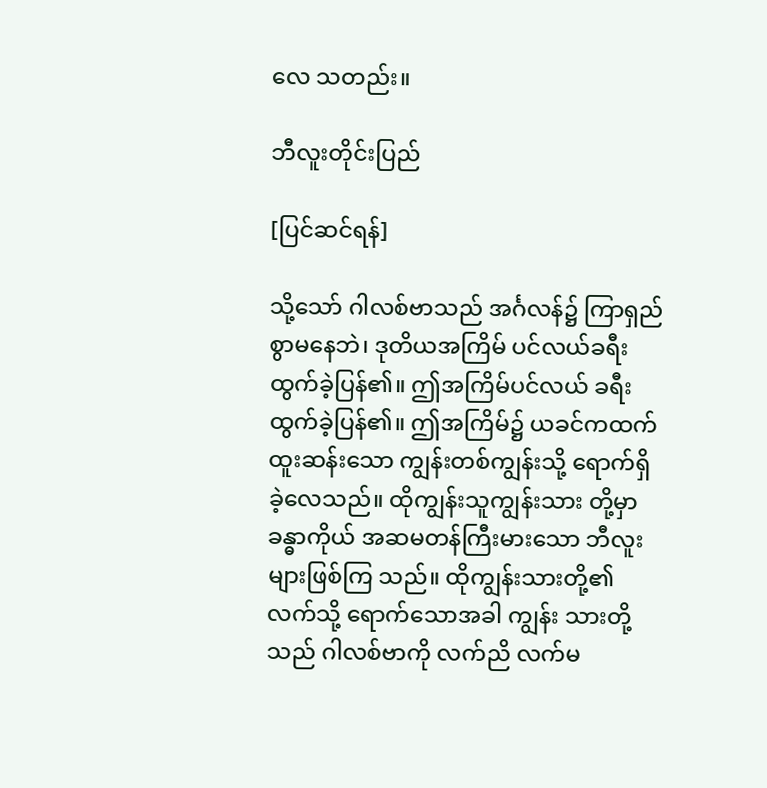လေ သတည်း။

ဘီလူးတိုင်းပြည်

[ပြင်ဆင်ရန်]

သို့သော် ဂါလစ်ဗာသည် အင်္ဂလန်၌ ကြာရှည်စွာမနေဘဲ၊ ဒုတိယအကြိမ် ပင်လယ်ခရီးထွက်ခဲ့ပြန်၏။ ဤအကြိမ်ပင်လယ် ခရီးထွက်ခဲ့ပြန်၏။ ဤအကြိမ်၌ ယခင်ကထက် ထူးဆန်းသော ကျွန်းတစ်ကျွန်းသို့ ရောက်ရှိခဲ့လေသည်။ ထိုကျွန်းသူကျွန်းသား တို့မှာ ခန္ဓာကိုယ် အဆမတန်ကြီးမားသော ဘီလူးများဖြစ်ကြ သည်။ ထိုကျွန်းသားတို့၏လက်သို့ ရောက်သောအခါ ကျွန်း သားတို့သည် ဂါလစ်ဗာကို လက်ညိ လက်မ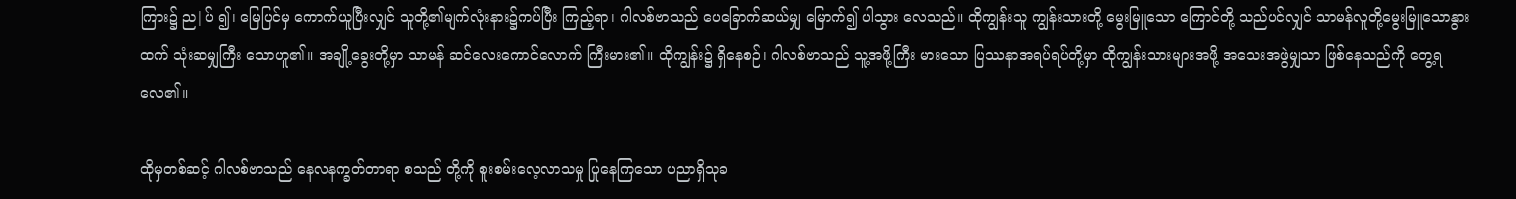ကြား၌ ည|ပ် ၍၊ မြေပြင်မှ ကောက်ယူပြီးလျှင် သူတို့၏မျက်လုံးနား၌ကပ်ပြီး ကြည့်ရာ၊ ဂါလစ်ဗာသည် ပေခြောက်ဆယ်မျှ မြောက်၍ ပါသွား လေသည်။ ထိုကျွန်းသူ ကျွန်းသားတို့ မွေးမြူသော ကြောင်တို့ သည်ပင်လျှင် သာမန်လူတို့မွေးမြူသောနွားထက် သုံးဆမျှကြီး သောဟူ၏။ အချို့ခွေးတို့မှာ သာမန် ဆင်လေးကောင်လောက် ကြီးမား၏။ ထိုကျွန်း၌ ရှိနေစဉ်၊ ဂါလစ်ဗာသည် သူ့အဖို့ကြီး မားသော ပြဿနာအရပ်ရပ်တို့မှာ ထိုကျွန်းသားများအဖို့ အသေးအဖွဲမျှသာ ဖြစ်နေသည်ကို တွေ့ရလေ၏။

ထိုမှတစ်ဆင့် ဂါလစ်ဗာသည် နေလနက္ခတ်တာရာ စသည် တို့ကို စူးစမ်းလေ့လာသမှု ပြုနေကြသော ပညာရှိသုခ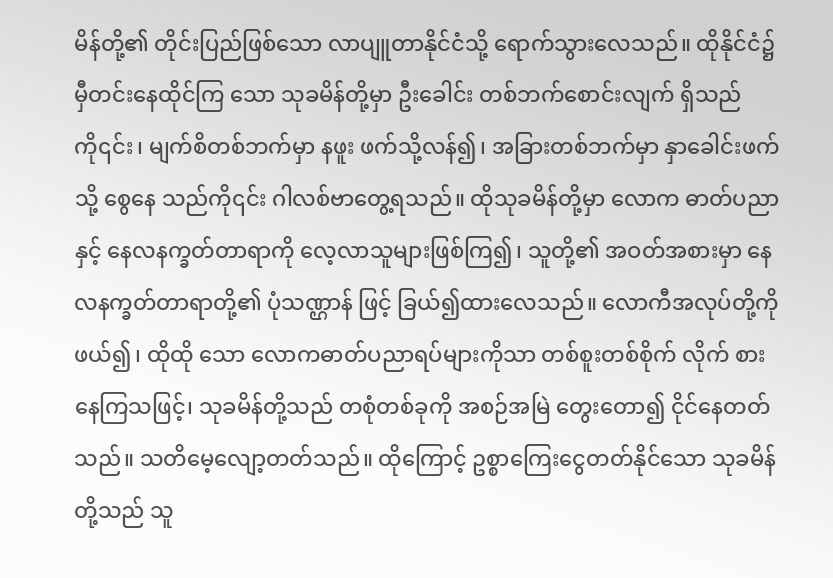မိန်တို့၏ တိုင်းပြည်ဖြစ်သော လာပျူတာနိုင်ငံသို့ ရောက်သွားလေသည်။ ထိုနိုင်ငံ၌ မှီတင်းနေထိုင်ကြ သော သုခမိန်တို့မှာ ဦးခေါင်း တစ်ဘက်စောင်းလျက် ရှိသည်ကို၎င်း၊ မျက်စိတစ်ဘက်မှာ နဖူး ဖက်သို့လန်၍၊ အခြားတစ်ဘက်မှာ နှာခေါင်းဖက်သို့ စွေနေ သည်ကို၎င်း ဂါလစ်ဗာတွေ့ရသည်။ ထိုသုခမိန်တို့မှာ လောက ဓာတ်ပညာနှင့် နေလနက္ခတ်တာရာကို လေ့လာသူများဖြစ်ကြ၍၊ သူတို့၏ အဝတ်အစားမှာ နေလနက္ခတ်တာရာတို့၏ ပုံသဏ္ဌာန် ဖြင့် ခြယ်၍ထားလေသည်။ လောကီအလုပ်တို့ကိုဖယ်၍၊ ထိုထို သော လောကဓာတ်ပညာရပ်များကိုသာ တစ်စူးတစ်စိုက် လိုက် စားနေကြသဖြင့်၊ သုခမိန်တို့သည် တစုံတစ်ခုကို အစဉ်အမြဲ တွေးတော၍ ငိုင်နေတတ်သည်။ သတိမေ့လျော့တတ်သည်။ ထိုကြောင့် ဥစ္စာကြေးငွေတတ်နိုင်သော သုခမိန်တို့သည် သူ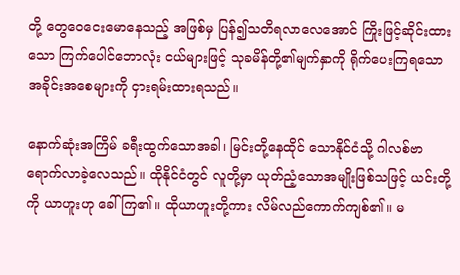တို့ တွေဝေငေးမောနေသည့် အဖြစ်မှ ပြန်၍သတိရလာလေအောင် ကြိုးဖြင့်ဆိုင်းထားသော ကြက်ပေါင်ဘောလုံး ငယ်များဖြင့် သုခမိန်တို့၏မျက်နှာကို ရိုက်ပေးကြရသော အခိုင်းအစေများကို ငှားရမ်းထားရသည်။

နောက်ဆုံးအကြိမ် ခရီးထွက်သောအခါ၊ မြင်းတို့နေထိုင် သောနိုင်ငံသို့ ဂါလစ်ဗာရောက်လာခဲ့လေသည်။ ထိုနိုင်ငံတွင် လူတို့မှာ ယုတ်ညံ့သောအမျိုးဖြစ်သဖြင့် ယင်းတို့ကို ယာဟူးဟု ခေါ်ကြ၏။ ထိုယာဟူးတို့ကား လိမ်လည်ကောက်ကျစ်၏။ မ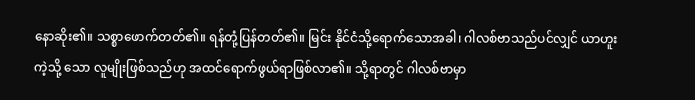နောဆိုး၏။ သစ္စာဖောက်တတ်၏။ ရန်တုံ့ပြန်တတ်၏။ မြင်း နိုင်ငံသို့ရောက်သောအခါ၊ ဂါလစ်ဗာသည်ပင်လျှင် ယာဟူးကဲ့သို့ သော လူမျိုးဖြစ်သည်ဟု အထင်ရောက်ဖွယ်ရာဖြစ်လာ၏။ သို့ရာတွင် ဂါလစ်ဗာမှာ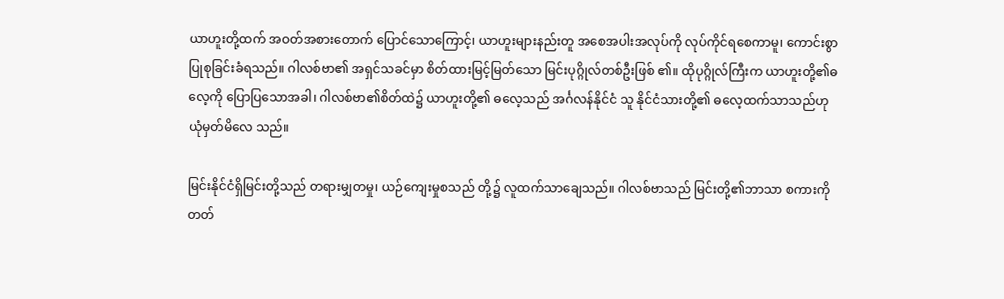ယာဟူးတို့ထက် အဝတ်အစားတောက် ပြောင်သောကြောင့်၊ ယာဟူးများနည်းတူ အစေအပါးအလုပ်ကို လုပ်ကိုင်ရစေကာမူ၊ ကောင်းစွာပြုစုခြင်းခံရသည်။ ဂါလစ်ဗာ၏ အရှင်သခင်မှာ စိတ်ထားမြင့်မြတ်သော မြင်းပုဂ္ဂိုလ်တစ်ဦးဖြစ် ၏။ ထိုပုဂ္ဂိုလ်ကြီးက ယာဟူးတို့၏ဓလေ့ကို ပြောပြသောအခါ၊ ဂါလစ်ဗာ၏စိတ်ထဲ၌ ယာဟူးတို့၏ ဓလေ့သည် အင်္ဂလန်နိုင်ငံ သူ နိုင်ငံသားတို့၏ ဓလေ့ထက်သာသည်ဟု ယုံမှတ်မိလေ သည်။

မြင်းနိုင်ငံရှိမြင်းတို့သည် တရားမျှတမှု၊ ယဉ်ကျေးမှုစသည် တို့၌ လူထက်သာချေသည်။ ဂါလစ်ဗာသည် မြင်းတို့၏ဘာသာ စကားကို တတ်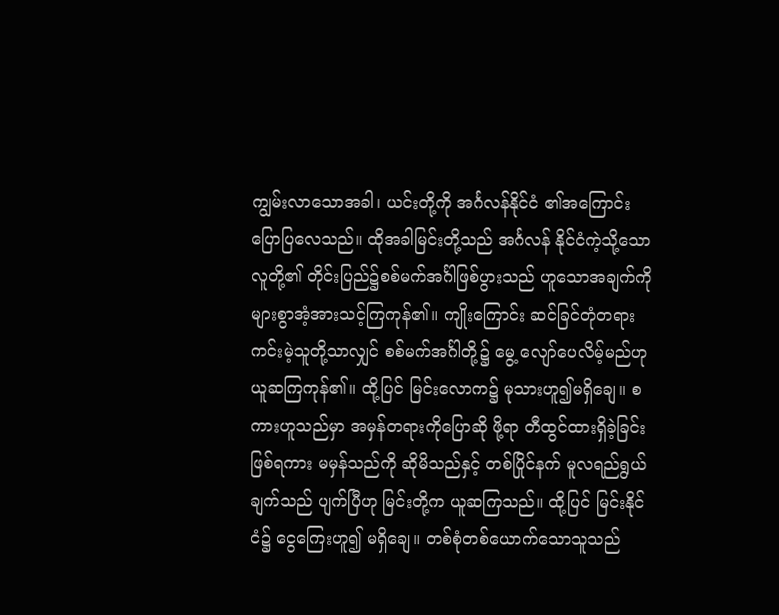ကျွမ်းလာသောအခါ၊ ယင်းတို့ကို အင်္ဂလန်နိုင်ငံ ၏အကြောင်း ပြောပြလေသည်။ ထိုအခါမြင်းတို့သည် အင်္ဂလန် နိုင်ငံကဲ့သို့သော လူတို့၏ တိုင်းပြည်၌စစ်မက်အင်္ဂါဖြစ်ပွားသည် ဟူသောအချက်ကို များစွာအံ့အားသင့်ကြကုန်၏။ ကျိုးကြောင်း ဆင်ခြင်တုံတရား ကင်းမဲ့သူတို့သာလျှင် စစ်မက်အင်္ဂါတို့၌ မွေ့ လျော်ပေလိမ့်မည်ဟု ယူဆကြကုန်၏။ ထို့ပြင် မြင်းလောက၌ မုသားဟူ၍မရှိချေ။ စကားဟူသည်မှာ အမှန်တရားကိုပြောဆို ဖို့ရာ တီထွင်ထားရှိခဲ့ခြင်းဖြစ်ရကား မမှန်သည်ကို ဆိုမိသည်နှင့် တစ်ပြိုင်နက် မူလရည်ရွယ်ချက်သည် ပျက်ပြီဟု မြင်းတို့က ယူဆကြသည်။ ထို့ပြင် မြင်းနိုင်ငံ၌ ငွေကြေးဟူ၍ မရှိချေ။ တစ်စုံတစ်ယောက်သောသူသည်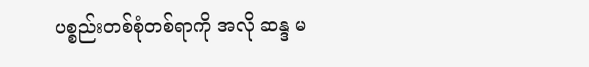ပစ္စည်းတစ်စုံတစ်ရာကို အလို ဆန္ဒ မ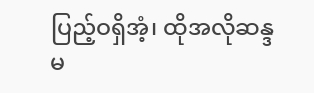ပြည့်ဝရှိအံ့၊ ထိုအလိုဆန္ဒ မ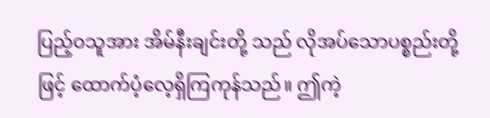ပြည့်ဝသူအား အိမ်နီးချင်းတို့ သည် လိုအပ်သောပစ္စည်းတို့ဖြင့် ထောက်ပံ့လေ့ရှိကြကုန်သည်။ ဤကဲ့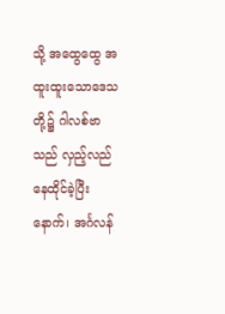သို့ အထွေထွေ အထူးထူးသောဒေသတို့၌ ဂါလစ်ဗာသည် လှည့်လည်နေထိုင်ခဲ့ပြီးနောက်၊ အင်္ဂလန်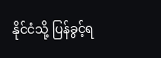နိုင်ငံသို့ ပြန်ခွင့်ရ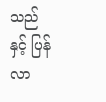သည် နှင့် ပြန်လာ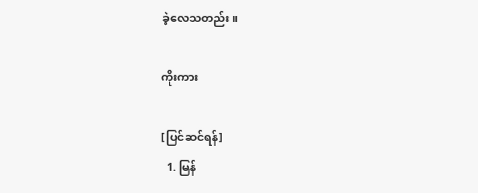ခဲ့လေသတည်း။

ကိုးကား

[ပြင်ဆင်ရန်]
  1. မြန်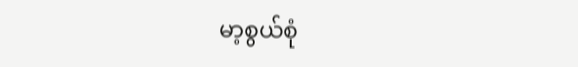မာ့စွယ်စုံ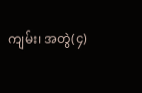ကျမ်း၊ အတွဲ(၄)